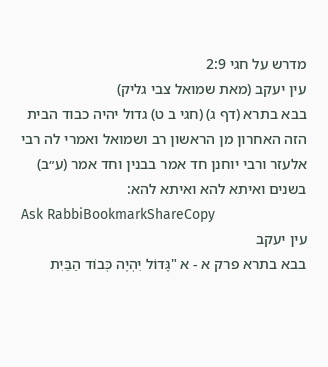מדרש על חגי 2:9
עין יעקב (מאת שמואל צבי גליק)
בבא בתרא (דף ג) (חגי ב ט) גדול יהיה כבוד הבית הזה האחרון מן הראשון רב ושמואל ואמרי לה רבי אלעזר ורבי יוחנן חד אמר בבנין וחד אמר (ע״ב) בשנים ואיתא להא ואיתא להא:
Ask RabbiBookmarkShareCopy
עין יעקב
בבא בתרא פרק א - א "גָּדוֹל יִהְיֶה כְּבוֹד הַבַּיִת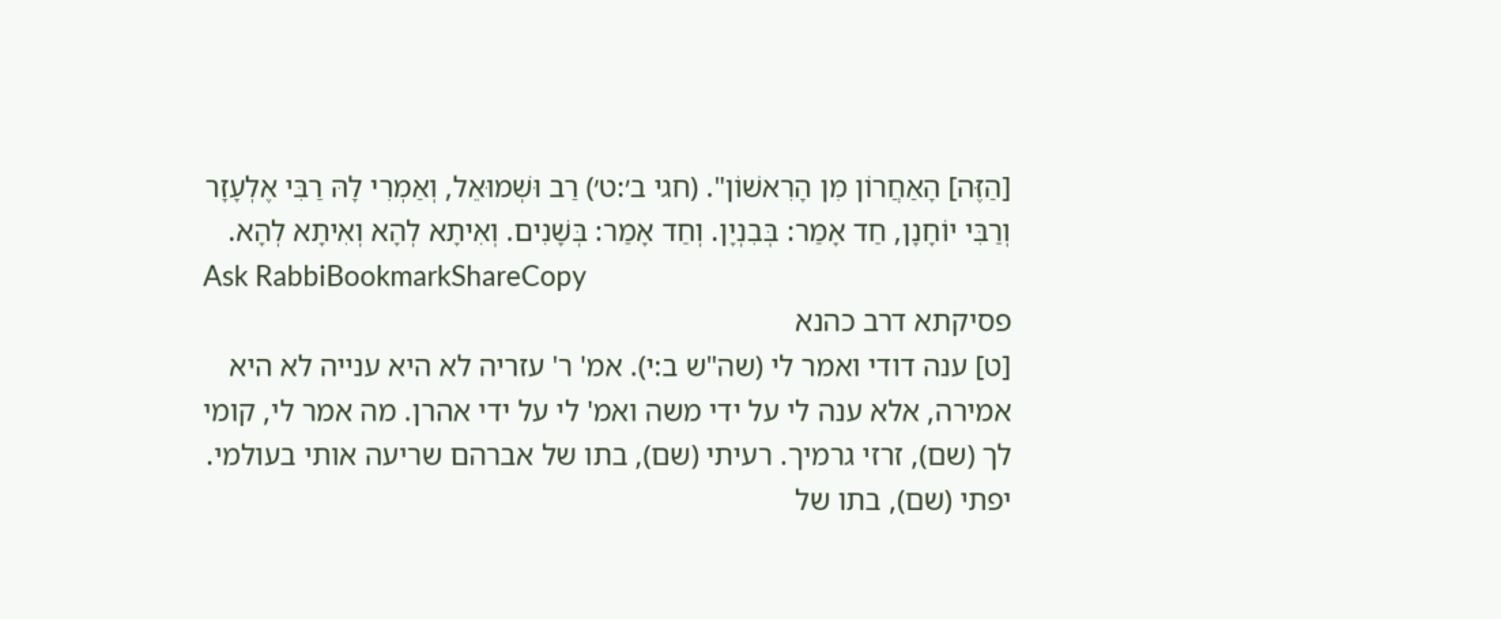[הַזֶּה] הָאַחֲרוֹן מִן הָרִאשׁוֹן". (חגי ב׳:ט׳) רַב וּשְׁמוּאֵל, וְאַמְרִי לָהּ רַבִּי אֶלְעָזָר וְרַבִּי יוֹחָנָן, חַד אָמַר: בְּבִנְיָן. וְחַד אָמַר: בְּשָׁנִים. וְאִיתָא לְהָא וְאִיתָא לְהָא.
Ask RabbiBookmarkShareCopy
פסיקתא דרב כהנא
[ט] ענה דודי ואמר לי (שה"ש ב:י). אמ' ר' עזריה לא היא ענייה לא היא אמירה, אלא ענה לי על ידי משה ואמ' לי על ידי אהרן. מה אמר לי, קומי לך (שם), זרזי גרמיך. רעיתי (שם), בתו של אברהם שריעה אותי בעולמי. יפתי (שם), בתו של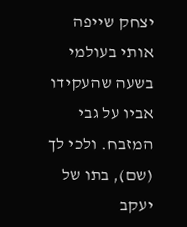יצחק שייפה אותי בעולמי בשעה שהעקידו אביו על גבי המזבח. ולכי לך (שם), בתו של יעקב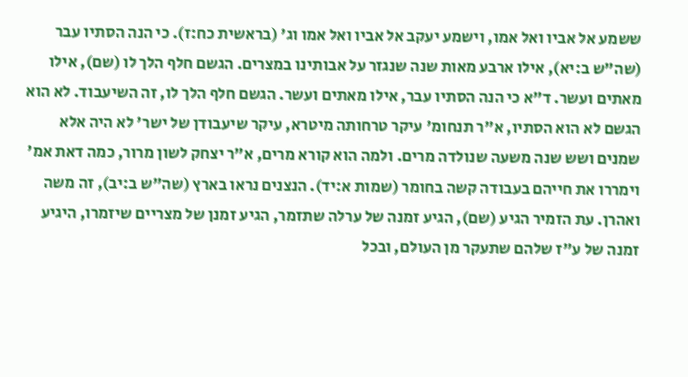ששמע אל אביו ואל אמו, וישמע יעקב אל אביו ואל אמו וג' (בראשית כח:ז). כי הנה הסתיו עבר (שה"ש ב:יא), אילו ארבע מאות שנה שנגזר על אבותינו במצרים. הגשם חלף הלך לו (שם), אילו מאתים ועשר. ד"א כי הנה הסתיו עבר, אילו מאתים ועשר. הגשם חלף הלך לו, זה השיעבוד. לא הוא הגשם לא הוא הסתיו, א"ר תנחומ' עיקר טרחותה מיטרא, עיקר שיעבודן של ישר' לא היה אלא שמנים ושש שנה משעה שנולדה מרים. ולמה הוא קורא מרים, א"ר יצחק לשון מרור, כמה דאת אמ' וימררו את חייהם בעבודה קשה בחומר (שמות א:יד). הנצנים נראו בארץ (שה"ש ב:יב), זה משה ואהרן. עת הזמיר הגיע (שם), הגיע זמנה של ערלה שתזמר, הגיע זמנן של מצריים שיזמרו, היגיע זמנה של ע"ז שלהם שתעקר מן העולם, ובכל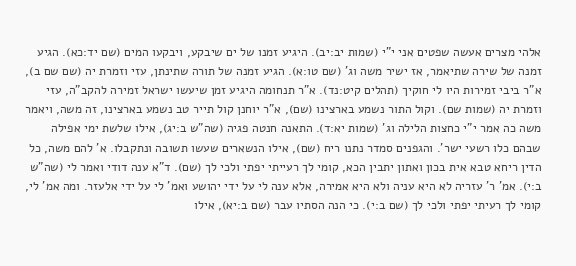אלהי מצרים אעשה שפטים אני י"י (שמות יב:יב). היגיע זמנו של ים שיבקע, ויבקעו המים (שם יד:כא). הגיע זמנה של שירה שתיאמר, אז ישיר משה וג' (שם טו:א). הגיע זמנה של תורה שתינתן, עזי וזמרת יה (שם שם ב), א"ר ביבי זמירות היו לי חוקיך (תהלים קיט:נד). א"ר תנחומה היגיע זמן שיעשו ישראל זמירה להקב"ה, עזי וזמרת יה (שמות שם). וקול התור נשמע בארצינו (שם), א"ר יוחנן קול תייר טב נשמע בארצינו, זה משה, ויאמר משה כה אמר י"י כחצות הלילה וג' (שמות יא:ד). התאנה חנטה פגיה (שה"ש ב:יג), אילו שלשת ימי אפילה שבהם כלו רשעי ישר'. והגפנים סמדר נתנו ריח (שם), אילו הנשארים שעשו תשובה ונתקבלו. א' להם משה, כל הדין ריחא טבא אית בכון ואתון יתבין הכא, קומי לך רעייתי יפתי ולכי לך (שם). ד"א ענה דודי ואמר לי (שה"ש ב:י). אמ' ר' עזריה לא היא עניה ולא היא אמירה, אלא ענה לי על ידי יהושע ואמ' לי על ידי אלעזר. ומה אמ' לי, קומי לך רעיתי יפתי ולכי לך (שם ב:י). כי הנה הסתיו עבר (שם ב:יא), אילו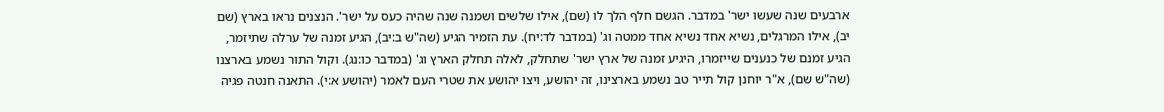ארבעים שנה שעשו ישר' במדבר. הגשם חלף הלך לו (שם), אילו שלשים ושמנה שנה שהיה כעס על ישר'. הנצנים נראו בארץ (שם יב), אילו המרגלים, נשיא אחד נשיא אחד ממטה וג' (במדבר לד:יח). עת הזמיר הגיע (שה"ש ב:יב), הגיע זמנה של ערלה שתיזמר, הגיע זמנם של כנענים שייזמרו, היגיע זמנה של ארץ ישר' שתחלק, לאלה תחלק הארץ וג' (במדבר כו:נג). וקול התור נשמע בארצנו (שה"ש שם), א"ר יוחנן קול תייר טב נשמע בארצינו, זה יהושע, ויצו יהושע את שטרי העם לאמר (יהושע א:י). התאנה חנטה פגיה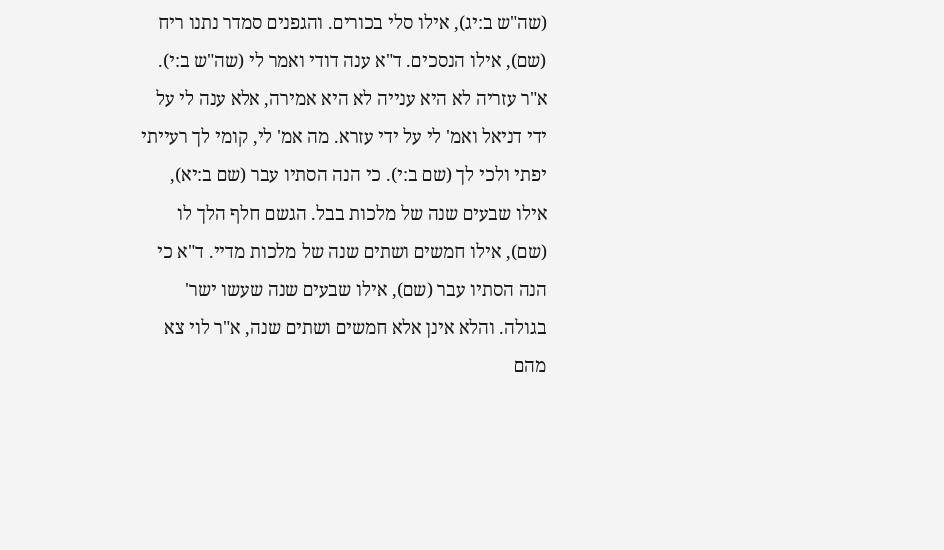(שה"ש ב:יג), אילו סלי בכורים. והגפנים סמדר נתנו ריח (שם), אילו הנסכים. ד"א ענה דודי ואמר לי (שה"ש ב:י). א"ר עזריה לא היא ענייה לא היא אמירה, אלא ענה לי על ידי דניאל ואמ' לי על ידי עזרא. מה אמ' לי, קומי לך רעייתי יפתי ולכי לך (שם ב:י). כי הנה הסתיו עבר (שם ב:יא), אילו שבעים שנה של מלכות בבל. הגשם חלף הלך לו (שם), אילו חמשים ושתים שנה של מלכות מדיי. ד"א כי הנה הסתיו עבר (שם), אילו שבעים שנה שעשו ישר' בגולה. והלא אינן אלא חמשים ושתים שנה, א"ר לוי צא מהם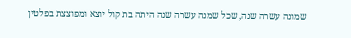שמונה עשרה שנה, שכל שמנה עשרה שנה היתה בת קול יוצא ומפוצצת בפלטין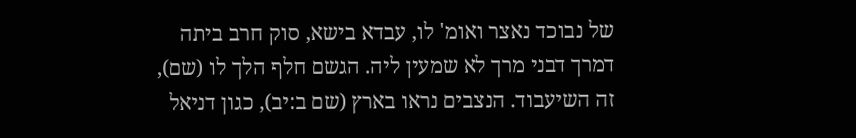של נבוכד נאצר ואומ' לו, עבדא בישא, סוק חרב ביתה דמרך דבני מרך לא שמעין ליה. הגשם חלף הלך לו (שם), זה השיעבוד. הנצבים נראו בארץ (שם ב:יב), כגון דניאל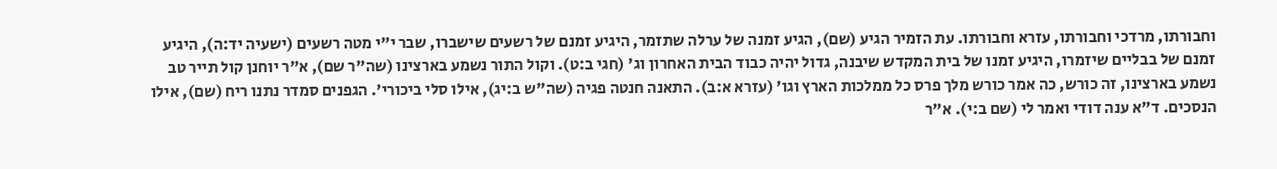וחבורתו, מרדכי וחבורתו, עזרא וחבורתו. עת הזמיר הגיע (שם), הגיע זמנה של ערלה שתזמר, היגיע זמנם של רשעים שישברו, שבר י"י מטה רשעים (ישעיה יד:ה), היגיע זמנם של בבליים שיזמרו, היגיע זמנו של בית המקדש שיבנה, גדול יהיה כבוד הבית האחרון וג' (חגי ב:ט). וקול התור נשמע בארצינו (שה"ר שם), א"ר יוחנן קול תייר טב נשמע בארצינו, זה כורש, כה אמר כורש מלך פרס כל ממלכות הארץ וגו' (עזרא א:ב). התאנה חנטה פגיה (שה"ש ב:יג), אילו סלי ביכורי'. הגפנים סמדר נתנו ריח (שם), אילו הנסכים. ד"א ענה דודי ואמר לי (שם ב:י). א"ר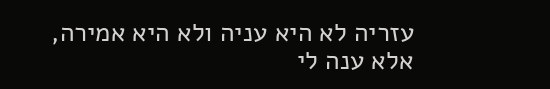עזריה לא היא עניה ולא היא אמירה, אלא ענה לי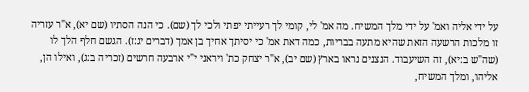על ידי אליה ואמ' על ידי מלך המשיח. מה אמ' לי, קומי לך רעייתי יפתי ולכי לך (שם). כי הנה הסתיו (שם יא), א"ר עזריה זו מלכות הרשעה הזאת שהיא מתעה בבריות, כמה דאת אמ' כי יסיתך אחיך בן אמך (דברים יג:ז). הגשם חלף הלך לו (שה"ש ב:יא), זה השיעבוד. הנצנים נראו בארץ (שם יב), א"ר יצחק כת' ויראני י"י ארבעה חרשים (זכריה ב:ג), ואילו הן, אליהו, ומלך המשיח,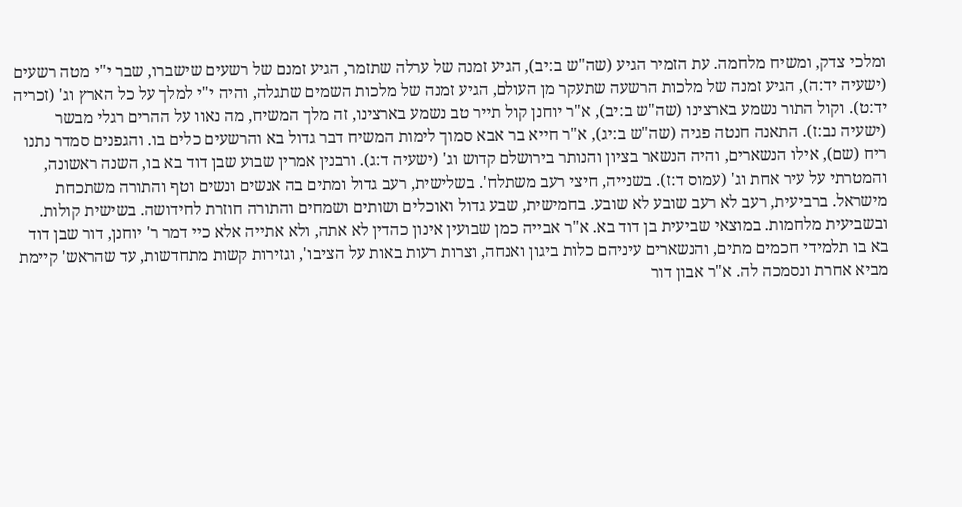ומלכי צדק, ומשיח מלחמה. עת הזמיר הגיע (שה"ש ב:יב), הגיע זמנה של ערלה שתזמר, הגיע זמנם של רשעים שישברו, שבר י"י מטה רשעים (ישעיה יד:ה), הגיע זמנה של מלכות הרשעה שתעקר מן העולם, הגיע זמנה של מלכות השמים שתגלה, והיה י"י למלך על כל הארץ וג' (זכריה יד:ט). וקול התור נשמע בארצינו (שה"ש ב:יב), א"ר יוחנן קול תייר טב נשמע בארצינו, זה מלך המשיח, מה נאוו על ההרים רגלי מבשר (ישעיה נב:ז). התאנה חנטה פגיה (שה"ש ב:יג), א"ר חייא בר אבא סמוך לימות המשיח דבר גדול בא והרשעים כלים בו. והגפנים סמדר נתנו ריח (שם), אילו הנשארים, והיה הנשאר בציון והנותר בירושלם קדוש וג' (ישעיה ד:ג). ורבנין אמרין שבוע שבן דוד בא בו, השנה ראשונה, והמטרתי על עיר אחת וג' (עמוס ד:ז). בשנייה, חיצי רעב משתלח'. בשלישית, רעב גדול ומתים בה אנשים ונשים וטף והתורה משתכחת מישראל. ברביעית, רעב לא רעב שובע לא שובע. בחמישית, שבע גדול ואוכלים ושותים ושמחים והתורה חוזרת לחידושה. בשישית קולות. ובשביעית מלחמות. במוצאי שביעית בן דוד בא. א"ר אבייה כמן שבועין אינון כהדין לא אתה, ולא אתייה אלא כיי דמר ר' יוחנן, דור שבן דוד בא בו תלמידי חכמים מתים, והנשארים עיניהם כלות ביגון ואנחה, וצרות רעות באות על הציבו', וגזירות קשות מתחדשות, עד שהראש' קיימת מביא אחרת ונסמכה לה. א"ר אבון דור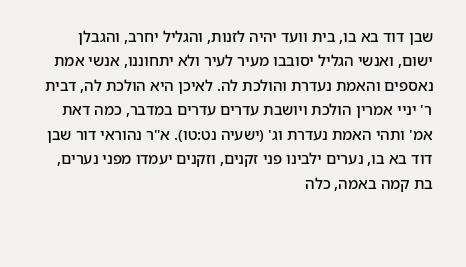שבן דוד בא בו, בית וועד יהיה לזנות, והגליל יחרב, והגבלן ישום, ואנשי הגליל יסובבו מעיר לעיר ולא יתחוננו, אנשי אמת נאספים והאמת נעדרת והולכת לה. לאיכן היא הולכת לה, דבית ר' יניי אמרין הולכת ויושבת עדרים עדרים במדבר, כמה דאת אמ' ותהי האמת נעדרת וג' (ישעיה נט:טו). א"ר נהוראי דור שבן דוד בא בו, נערים ילבינו פני זקנים, וזקנים יעמדו מפני נערים, בת קמה באמה, כלה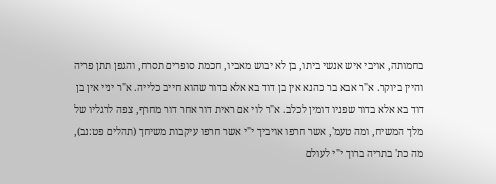בחמותה, אויבי איש אנשי ביתו, בן לא יבוש מאביו, חכמת סופרים תסרח, והגפן תתן פריה והיין ביוקר. א"ר אבא בר כהנא אין בן דוד בא אלא בדור שהוא חייב כלייה. א"ר יניי אין בן דוד בא אלא בדור שפניו דומין לכלב. א"ר לוי אם ראית דור אחר דור מחרף, צפה לרגליו של מלך המשיח, ומה טעמ', אשר חרפו אויביך י"י אשר חרפו עיקבות משיחך (תהלים פט:נב), מה כת' בתריה ברוך י"י לעולם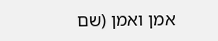אמן ואמן (שם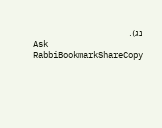נג).
Ask RabbiBookmarkShareCopy